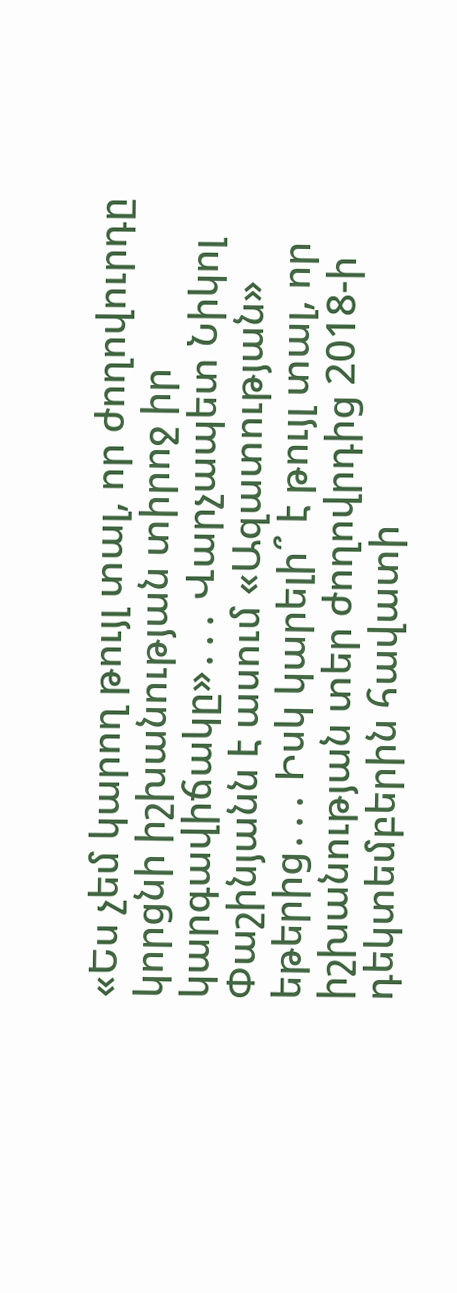«Ես չեմ կարող թույլ տալ, որ ժողովուրդը կորցնի իշխանության տիրոջ իր կարգավիճակը»․․․ Վարչապետ Նիկոլ Փաշինյանն է ասում «Ազատության» եթերից․․․ Իսկ կարելի՞ է թույլ տալ, որ իշխանության տեր ժողովրդից 2018-ի դեկտեմբերին հավատի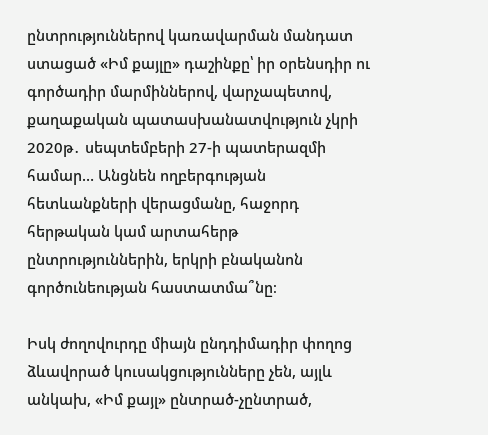ընտրություններով կառավարման մանդատ ստացած «Իմ քայլը» դաշինքը՝ իր օրենսդիր ու գործադիր մարմիններով, վարչապետով, քաղաքական պատասխանատվություն չկրի 2020թ․ սեպտեմբերի 27-ի պատերազմի համար… Անցնեն ողբերգության հետևանքների վերացմանը, հաջորդ հերթական կամ արտահերթ ընտրություններին, երկրի բնականոն գործունեության հաստատմա՞նը։

Իսկ ժողովուրդը միայն ընդդիմադիր փողոց ձևավորած կուսակցությունները չեն, այլև անկախ, «Իմ քայլ» ընտրած-չընտրած,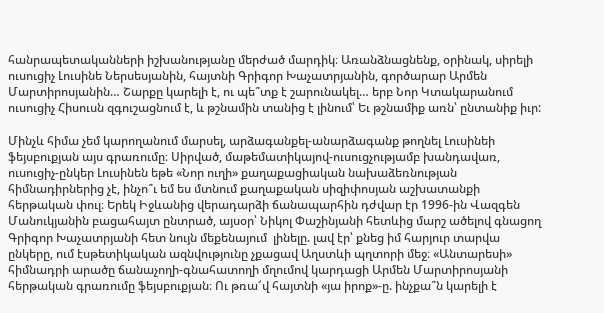հանրապետականների իշխանությանը մերժած մարդիկ։ Առանձնացնենք, օրինակ, սիրելի ուսուցիչ Լուսինե Ներսեսյանին, հայտնի Գրիգոր Խաչատրյանին, գործարար Արմեն Մարտիրոսյանին… Շարքը կարելի է, ու պե՞տք է շարունակել… երբ Նոր Կտակարանում ուսուցիչ Հիսուսն զգուշացնում է, և թշնամին տանից է լինում՝ Եւ թշնամիք առն՝ ընտանիք իւր:

Մինչև հիմա չեմ կարողանում մարսել, արձագանքել-անարձագանք թողնել Լուսինեի ֆեյսբուքյան այս գրառումը։ Սիրված, մաթեմատիկայով-ուսուցչությամբ խանդավառ, ուսուցիչ-ընկեր Լուսինեն եթե «Նոր ուղի» քաղաքացիական նախաձեռնության հիմնադիրներից չէ, ինչո՞ւ եմ ես մտնում քաղաքական սիզիփոսյան աշխատանքի հերթական փուլ։ Երեկ Իջևանից վերադարձի ճանապարհին դժվար էր 1996-ին Վազգեն Մանուկյանին բացահայտ ընտրած, այսօր՝ Նիկոլ Փաշինյանի հետևից մարշ ածելով գնացող Գրիգոր Խաչատրյանի հետ նույն մեքենայում  լինելը. լավ էր՝ քնեց իմ հարյուր տարվա ընկերը, ում էսթետիկական ազնվությունը չքացավ Աղստևի պղտորի մեջ։ «Անտարեսի» հիմնադրի արածը ճանաչողի-գնահատողի մղումով կարդացի Արմեն Մարտիրոսյանի հերթական գրառումը ֆեյսբուքյան։ Ու թռա՜վ հայտնի «յա իրոք»-ը. ինչքա՞ն կարելի է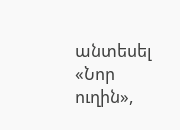անտեսել «Նոր ուղին»,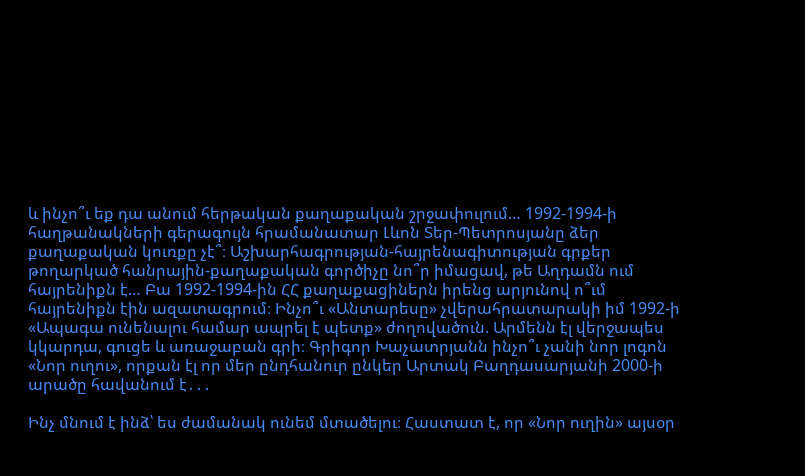և ինչո՞ւ եք դա անում հերթական քաղաքական շրջափուլում… 1992-1994-ի հաղթանակների գերագույն հրամանատար Լևոն Տեր-Պետրոսյանը ձեր քաղաքական կուռքը չէ՞։ Աշխարհագրության-հայրենագիտության գրքեր թողարկած հանրային-քաղաքական գործիչը նո՞ր իմացավ, թե Աղդամն ում հայրենիքն է… Բա 1992-1994-ին ՀՀ քաղաքացիներն իրենց արյունով ո՞ւմ հայրենիքն էին ազատագրում։ Ինչո՞ւ «Անտարեսը» չվերահրատարակի իմ 1992-ի «Ապագա ունենալու համար ապրել է պետք» ժողովածուն. Արմենն էլ վերջապես կկարդա, գուցե և առաջաբան գրի։ Գրիգոր Խաչատրյանն ինչո՞ւ չանի նոր լոգոն «Նոր ուղու», որքան էլ որ մեր ընդհանուր ընկեր Արտակ Բաղդասարյանի 2000-ի արածը հավանում է․․․

Ինչ մնում է ինձ՝ ես ժամանակ ունեմ մտածելու։ Հաստատ է, որ «Նոր ուղին» այսօր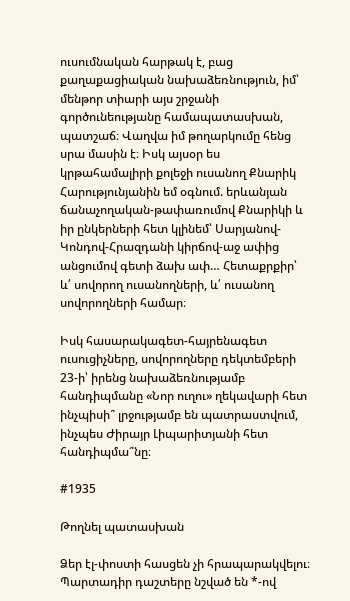ուսումնական հարթակ է, բաց քաղաքացիական նախաձեռնություն, իմ՝ մենթոր տիարի այս շրջանի գործունեությանը համապատասխան, պատշաճ։ Վաղվա իմ թողարկումը հենց սրա մասին է։ Իսկ այսօր ես կրթահամալիրի քոլեջի ուսանող Քնարիկ Հարությունյանին եմ օգնում. երևանյան ճանաչողական-թափառումով Քնարիկի և իր ընկերների հետ կլինեմ՝ Սարյանով-Կոնդով-Հրազդանի կիրճով-աջ ափից անցումով գետի ձախ ափ… Հետաքրքիր՝ և՛ սովորող ուսանողների, և՛ ուսանող սովորողների համար։

Իսկ հասարակագետ-հայրենագետ ուսուցիչները, սովորողները դեկտեմբերի 23-ի՝ իրենց նախաձեռնությամբ հանդիպմանը «Նոր ուղու» ղեկավարի հետ ինչպիսի՞ լրջությամբ են պատրաստվում, ինչպես Ժիրայր Լիպարիտյանի հետ հանդիպմա՞նը։

#1935

Թողնել պատասխան

Ձեր էլ-փոստի հասցեն չի հրապարակվելու։ Պարտադիր դաշտերը նշված են *-ով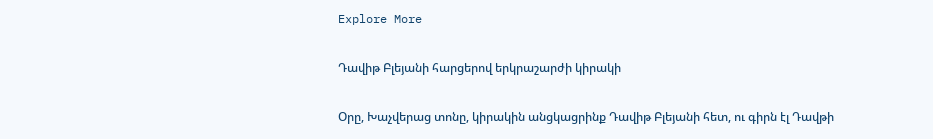Explore More

Դավիթ Բլեյանի հարցերով երկրաշարժի կիրակի

Օրը, Խաչվերաց տոնը, կիրակին անցկացրինք Դավիթ Բլեյանի հետ, ու գիրն էլ Դավթի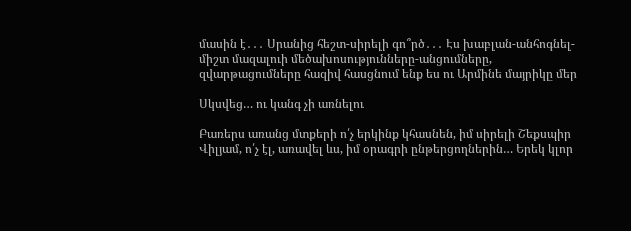մասին է․․․ Սրանից հեշտ-սիրելի գո՞րծ․․․ Էս խաբլան-անհոգնել-միշտ մազալուի մեծախոսությունները-անցումները, զվարթացումները հազիվ հասցնում ենք ես ու Արմինե մայրիկը մեր

Սկսվեց… ու կանգ չի առնելու

Բառերս առանց մտքերի ո՛չ երկինք կհասնեն, իմ սիրելի Շեքսպիր Վիլյամ, ո՛չ էլ, առավել ևս, իմ օրագրի ընթերցողներին… Երեկ կլոր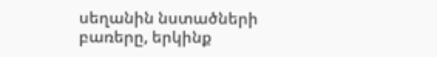սեղանին նստածների բառերը, երկինք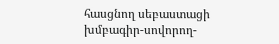հասցնող սեբաստացի խմբագիր-սովորող-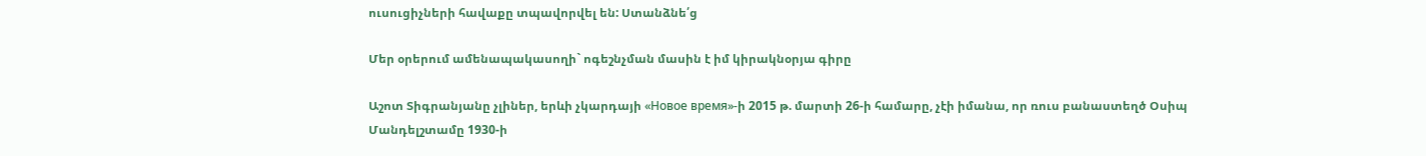ուսուցիչների հավաքը տպավորվել են: Ստանձնե՛ց

Մեր օրերում ամենապակասողի` ոգեշնչման մասին է իմ կիրակնօրյա գիրը

Աշոտ Տիգրանյանը չլիներ, երևի չկարդայի «Новое время»-ի 2015 թ. մարտի 26-ի համարը, չէի իմանա, որ ռուս բանաստեղծ Օսիպ Մանդելշտամը 1930-ի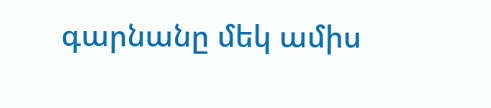գարնանը մեկ ամիս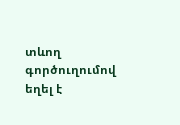տևող գործուղումով եղել է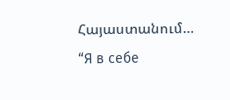Հայաստանում… “Я в себе